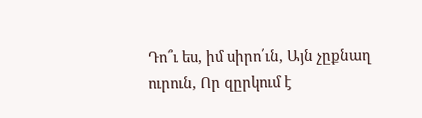Դո՞ւ ես, իմ սիրո՛ւն, Այն չըքնաղ ուրուն, Որ զըրկում է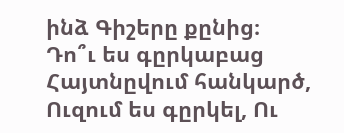ինձ Գիշերը քընից։
Դո՞ւ ես գըրկաբաց Հայտնըվում հանկարծ, Ուզում ես գըրկել, Ու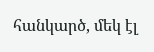հանկարծ, մեկ էլ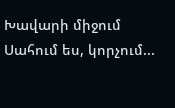Խավարի միջում Սահում ես, կորչում...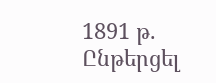1891 թ.
Ընթերցել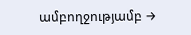ամբողջությամբ →